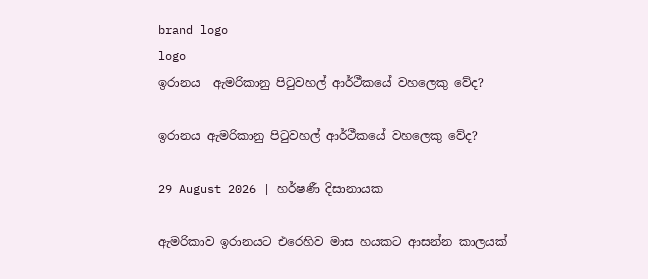brand logo
logo
ඉරානය  ඇමරිකානු පිටුවහල් ආර්ථීකයේ වහලෙකු වේද?

ඉරානය ඇමරිකානු පිටුවහල් ආර්ථීකයේ වහලෙකු වේද?

29 August 2026 | හර්ෂණී දිසානායක

ඇමරිකාව ඉරානයට එරෙහිව මාස හයකට ආසන්න කාලයක්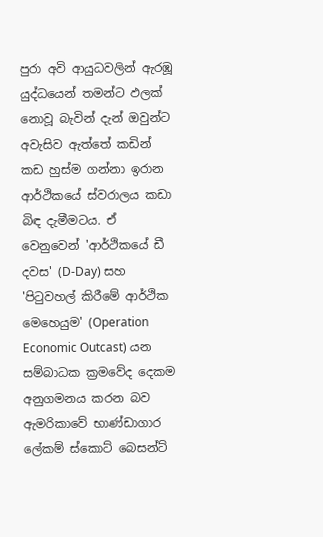පුරා අවි ආයුධවලින් ඇරඹූ යුද්ධයෙන් තමන්ට ඵලක් නොවූ බැවින් දැන් ඔවුන්ට අවැසිව ඇත්තේ කඩින් කඩ හුස්ම ගන්නා ඉරාන ආර්ථිකයේ ස්වරාලය කඩා බිඳ දැමීමටය. ඒ වෙනුවෙන් 'ආර්ථිකයේ ඩී දවස' (D-Day) සහ 'පිටුවහල් කිරීමේ ආර්ථික මෙහෙයුම' (Operation Economic Outcast) යන සම්බාධක ක්‍රමවේද දෙකම අනුගමනය කරන බව ඇමරිකාවේ භාණ්ඩාගාර ලේකම් ස්කොට් බෙසන්ට්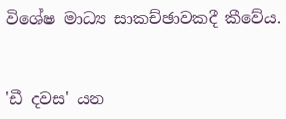විශේෂ මාධ්‍ය සාකච්ඡාවකදී කීවේය.


'ඩී දවස' යන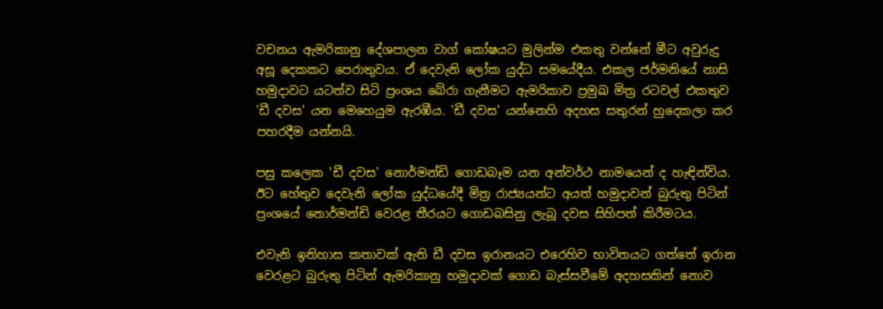වචනය ඇමරිකානු දේශපාලන වාග් කෝෂයට මුලින්ම එකතු වන්නේ මීට අවුරුදු අසූ දෙකකට පෙරාතුවය. ඒ දෙවැනි ලෝක යුද්ධ සමයේදීය. එකල ජර්මනියේ නාසි හමුදාවට යටත්ව සිටි ප්‍රංශය බේරා ගැනීමට ඇමරිකාව ප්‍රමුඛ මිත්‍ර රටවල් එකතුව 'ඩී දවස' යන මෙහෙයුම ඇරඹීය. 'ඩී දවස' යන්නෙහි අදහස සතුරන් හුදෙකලා කර පහරදීම යන්නයි.

පසු කලෙක 'ඩී දවස' නොර්මන්ඩි ගොඩබෑම යන අන්වර්ථ නාමයෙන් ද හැඳින්විය. ඊට හේතුව දෙවැනි ලෝක යුද්ධයේදී මිත්‍ර රාජ්‍යයන්ට අයත් හමුදාවන් බුරුතු පිටින් ප්‍රංශයේ නොර්මන්ඩි වෙරළ තීරයට ගොඩබසිනු ලැබූ දවස සිහිපත් කිරීමටය.

එවැනි ඉතිහාස කතාවක් ඇති ඩී දවස ඉරානයට එරෙහිව භාවිතයට ගත්තේ ඉරාන වෙරළට බුරුතු පිටින් ඇමරිකානු හමුදාවක් ගොඩ බැස්සවීමේ අදහසකින් නොව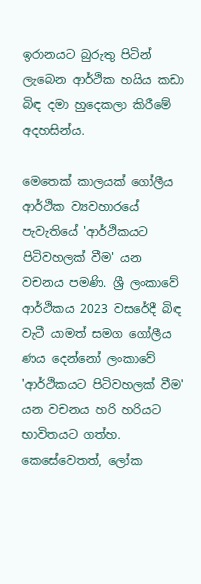ඉරානයට බුරුතු පිටින් ලැබෙන ආර්ථික හයිය කඩා බිඳ දමා හුදෙකලා කිරීමේ අදහසින්ය.

මෙතෙක් කාලයක් ගෝලීය ආර්ථික ව්‍යවහාරයේ පැවැතියේ 'ආර්ථිකයට පිටිවහලක් වීම' යන වචනය පමණි. ශ්‍රී ලංකාවේ ආර්ථිකය 2023 වසරේදී බිඳ වැටී යාමත් සමග ගෝලීය ණය දෙන්නෝ ලංකාවේ 'ආර්ථිකයට පිටිවහලක් වීම' යන වචනය හරි හරියට භාවිතයට ගත්හ. කෙසේවෙතත්, ලෝක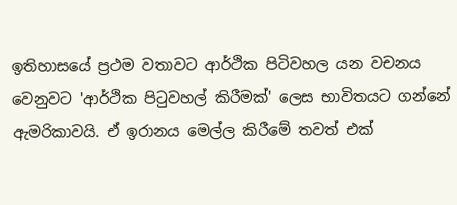ඉතිහාසයේ ප්‍රථම වතාවට ආර්ථික පිටිවහල යන වචනය වෙනුවට 'ආර්ථික පිටුවහල් කිරීමක්' ලෙස භාවිතයට ගන්නේ ඇමරිකාවයි. ඒ ඉරානය මෙල්ල කිරීමේ තවත් එක්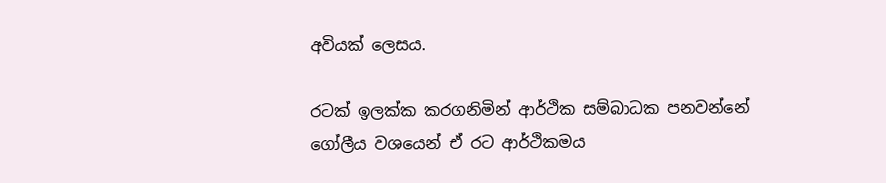අවියක් ලෙසය.

රටක් ඉලක්ක කරගනිමින් ආර්ථික සම්බාධක පනවන්නේ ගෝලීය වශයෙන් ඒ රට ආර්ථිකමය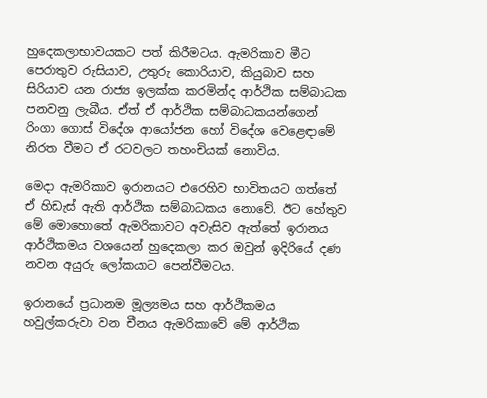හුදෙකලාභාවයකට පත් කිරීමටය. ඇමරිකාව මීට පෙරාතුව රුසියාව, උතුරු කොරියාව, කියුබාව සහ සිරියාව යන රාජ්‍ය ඉලක්ක කරමින්ද ආර්ථික සම්බාධක පනවනු ලැබීය. ඒත් ඒ ආර්ථික සම්බාධකයන්ගෙන් රිංගා ගොස් විදේශ ආයෝජන හෝ විදේශ වෙළෙඳාමේ නිරත වීමට ඒ රටවලට තහංචියක් නොවිය.

මෙදා ඇමරිකාව ඉරානයට එරෙහිව භාවිතයට ගත්තේ ඒ හිඩැස් ඇති ආර්ථික සම්බාධකය නොවේ. ඊට හේතුව මේ මොහොතේ ඇමරිකාවට අවැසිව ඇත්තේ ඉරානය ආර්ථිකමය වශයෙන් හුදෙකලා කර ඔවුන් ඉදිරියේ දණ නවන අයුරු ලෝකයාට පෙන්වීමටය.

ඉරානයේ ප්‍රධානම මූල්‍යමය සහ ආර්ථිකමය හවුල්කරුවා වන චීනය ඇමරිකාවේ මේ ආර්ථික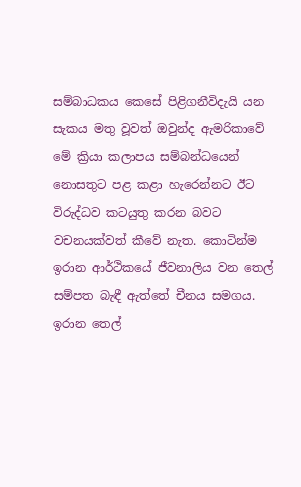සම්බාධකය කෙසේ පිළිගනීවිදැයි යන සැකය මතු වූවත් ඔවුන්ද ඇමරිකාවේ මේ ක්‍රියා කලාපය සම්බන්ධයෙන් නොසතුට පළ කළා හැරෙන්නට ඊට විරුද්ධව කටයුතු කරන බවට වචනයක්වත් කීවේ නැත. කොටින්ම ඉරාන ආර්ථිකයේ ජීවනාලිය වන තෙල් සම්පත බැඳී ඇත්තේ චීනය සමගය. ඉරාන තෙල්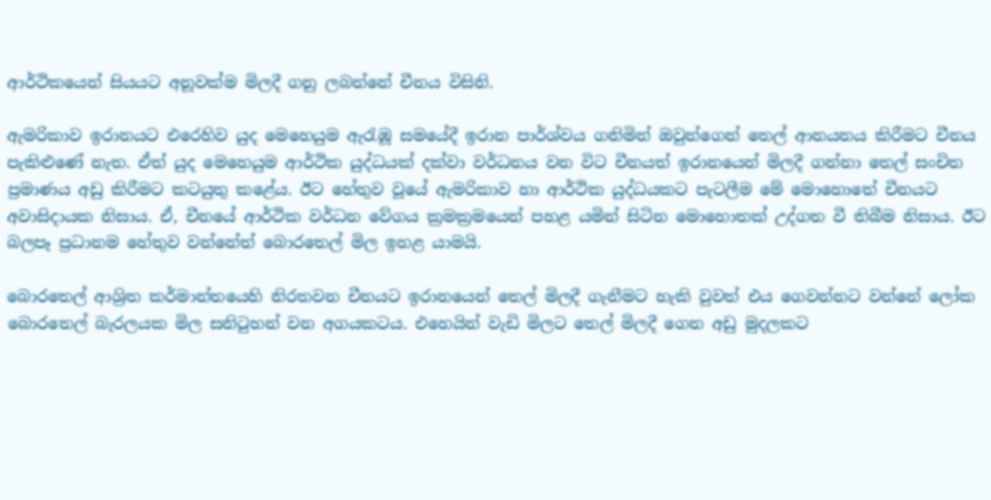ආර්ථිකයෙන් සියයට අනූවක්ම මිලදී ගනු ලබන්නේ චීනය විසිනි.

ඇමරිකාව ඉරානයට එරෙහිව යුද මෙහෙයුම ඇරැඹූ සමයේදී ඉරාන පාර්ශ්වය ගනිමින් ඔවුන්ගෙන් තෙල් ආනයනය කිරීමට චීනය පැකිළුණේ නැත. ඒත් යුද මෙහෙයුම ආර්ථික යුද්ධයක් දක්වා වර්ධනය වන විට චීනයත් ඉරානයෙන් මිලදී ගන්නා තෙල් සංචිත ප්‍රමාණය අඩු කිරීමට කටයුතු කළේය. ඊට හේතුව වූයේ ඇමරිකාව හා ආර්ථික යුද්ධයකට පැටලීම මේ මොහොතේ චීනයට අවාසිදායක නිසාය. ඒ, චීනයේ ආර්ථික වර්ධන වේගය ක්‍රමක්‍රමයෙන් පහළ යමින් සිටින මොහොතක් උද්ගත වී තිබීම නිසාය. ඊට බලපෑ ප්‍රධානම හේතුව වන්නේත් බොරතෙල් මිල ඉහළ යාමයි.

බොරතෙල් ආශ්‍රිත කර්මාන්තයෙහි නිරතවන චීනයට ඉරානයෙන් තෙල් මිලදී ගැනීමට හැකි වුවත් එය ගෙවන්නට වන්නේ ලෝක බොරතෙල් බැරලයක මිල සනිටුහන් වන අගයකටය. එහෙයින් වැඩි මිලට තෙල් මිලදී ගෙන අඩු මුදලකට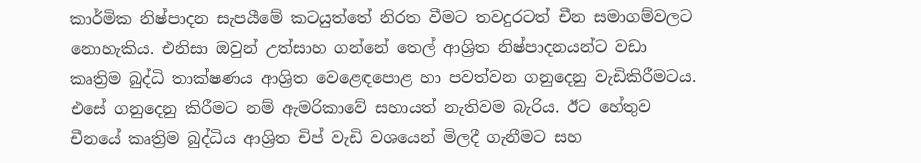කාර්මික නිෂ්පාදන සැපයීමේ කටයුත්තේ නිරත වීමට තවදුරටත් චීන සමාගම්වලට නොහැකිය. එනිසා ඔවුන් උත්සාහ ගන්නේ තෙල් ආශ්‍රිත නිෂ්පාදනයන්ට වඩා කෘත්‍රිම බුද්ධි තාක්ෂණය ආශ්‍රිත වෙළෙඳපොළ හා පවත්වන ගනුදෙනු වැඩිකිරීමටය. එසේ ගනුදෙනු කිරීමට නම් ඇමරිකාවේ සහායත් නැතිවම බැරිය. ඊට හේතුව චීනයේ කෘත්‍රිම බුද්ධිය ආශ්‍රිත චිප් වැඩි වශයෙන් මිලදී ගැනීමට සහ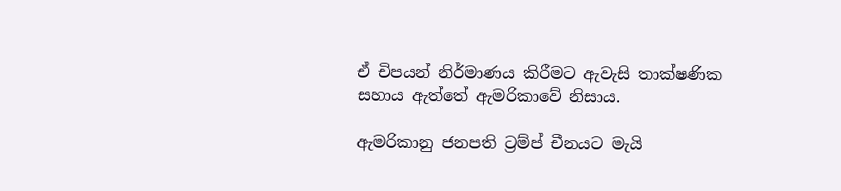ඒ චිපයන් නිර්මාණය කිරීමට ඇවැසි තාක්ෂණික සහාය ඇත්තේ ඇමරිකාවේ නිසාය.

ඇමරිකානු ජනපති ට්‍රම්ප් චීනයට මැයි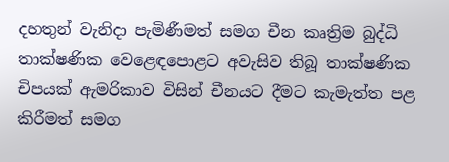දහතුන් වැනිදා පැමිණීමත් සමග චීන කෘත්‍රිම බුද්ධි තාක්ෂණික වෙළෙඳපොළට අවැසිව තිබූ තාක්ෂණික චිපයක් ඇමරිකාව විසින් චීනයට දීමට කැමැත්ත පළ කිරීමත් සමග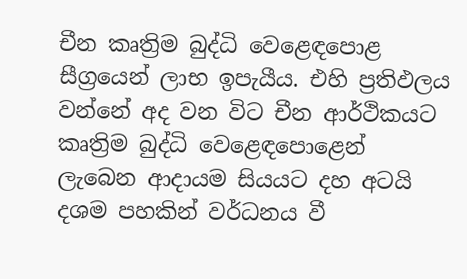චීන කෘත්‍රිම බුද්ධි වෙළෙඳපොළ සීග්‍රයෙන් ලාභ ඉපැයීය. එහි ප්‍රතිඵලය වන්නේ අද වන විට චීන ආර්ථිකයට කෘත්‍රිම බුද්ධි වෙළෙඳපොළෙන් ලැබෙන ආදායම සියයට දහ අටයි දශම පහකින් වර්ධනය වී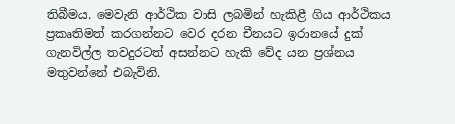තිබීමය. මෙවැනි ආර්ථික වාසි ලබමින් හැකිළී ගිය ආර්ථිකය ප්‍රකෘතිමත් කරගන්නට වෙර දරන චීනයට ඉරානයේ දුක් ගැනවිල්ල තවදුරටත් අසන්නට හැකි වේද යන ප්‍රශ්නය මතුවන්නේ එබැවිනි.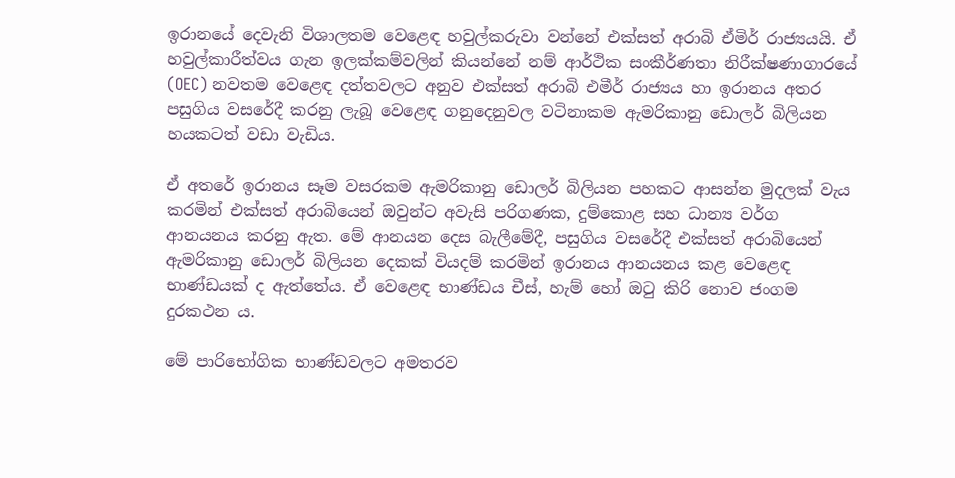ඉරානයේ දෙවැනි විශාලතම වෙළෙඳ හවුල්කරුවා වන්නේ එක්සත් අරාබි ඒමිර් රාජ්‍යයයි. ඒ හවුල්කාරීත්වය ගැන ඉලක්කම්වලින් කියන්නේ නම් ආර්ථික සංකීර්ණතා නිරීක්ෂණාගාරයේ (OEC) නවතම වෙළෙඳ දත්තවලට අනුව එක්සත් අරාබි එමීර් රාජ්‍යය හා ඉරානය අතර පසුගිය වසරේදී කරනු ලැබූ වෙළෙඳ ගනුදෙනුවල වටිනාකම ඇමරිකානු ඩොලර් බිලියන හයකටත් වඩා වැඩිය.

ඒ අතරේ ඉරානය සෑම වසරකම ඇමරිකානු ඩොලර් බිලියන පහකට ආසන්න මුදලක් වැය කරමින් එක්සත් අරාබියෙන් ඔවුන්ට අවැසි පරිගණක, දුම්කොළ සහ ධාන්‍ය වර්ග ආනයනය කරනු ඇත. මේ ආනයන දෙස බැලීමේදී, පසුගිය වසරේදී එක්සත් අරාබියෙන් ඇමරිකානු ඩොලර් බිලියන දෙකක් වියදම් කරමින් ඉරානය ආනයනය කළ වෙළෙඳ භාණ්ඩයක් ද ඇත්තේය. ඒ වෙළෙඳ භාණ්ඩය චීස්, හැම් හෝ ඔටු කිරි නොව ජංගම දුරකථන ය.

මේ පාරිභෝගික භාණ්ඩවලට අමතරව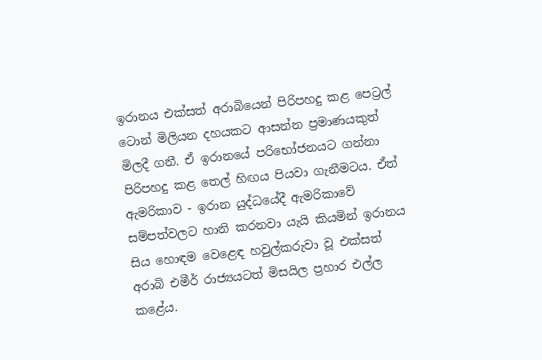ඉරානය එක්සත් අරාබියෙන් පිරිපහදු කළ පෙට්‍රල් ටොන් මිලියන දහයකට ආසන්න ප්‍රමාණයකුත් මිලදී ගනී. ඒ ඉරානයේ පරිභෝජනයට ගන්නා පිරිපහදු කළ තෙල් හිඟය පියවා ගැනීමටය. ඒත් ඇමරිකාව - ඉරාන යුද්ධයේදී ඇමරිකාවේ සම්පත්වලට හානි කරනවා යැයි කියමින් ඉරානය සිය හොඳම වෙළෙඳ හවුල්කරුවා වූ එක්සත් අරාබි එමීර් රාජ්‍යයටත් මිසයිල ප්‍රහාර එල්ල කළේය.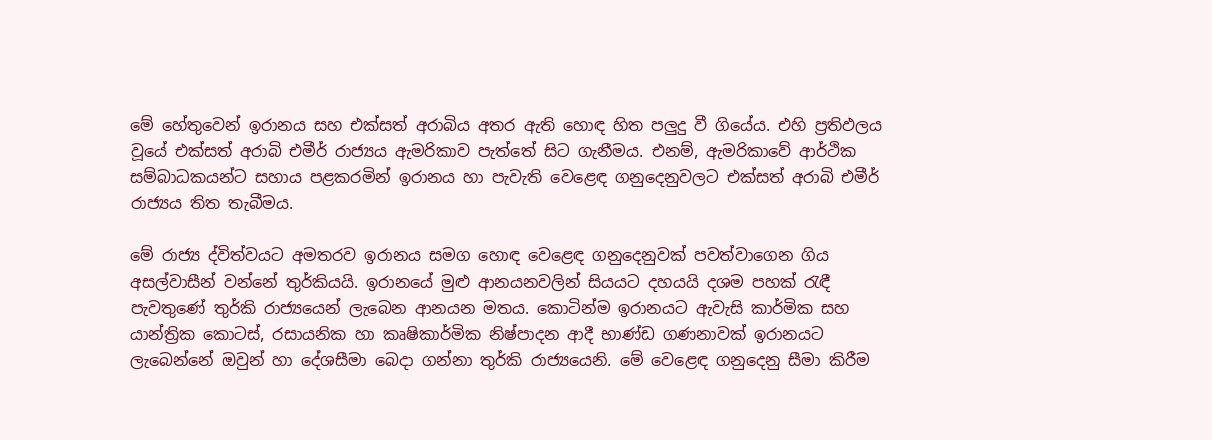මේ හේතුවෙන් ඉරානය සහ එක්සත් අරාබිය අතර ඇති හොඳ හිත පලුදු වී ගියේය. එහි ප්‍රතිඵලය වූයේ එක්සත් අරාබි එමීර් රාජ්‍යය ඇමරිකාව පැත්තේ සිට ගැනීමය. එනම්, ඇමරිකාවේ ආර්ථික සම්බාධකයන්ට සහාය පළකරමින් ඉරානය හා පැවැති වෙළෙඳ ගනුදෙනුවලට එක්සත් අරාබි එමීර් රාජ්‍යය තිත තැබීමය.

මේ රාජ්‍ය ද්විත්වයට අමතරව ඉරානය සමග හොඳ වෙළෙඳ ගනුදෙනුවක් පවත්වාගෙන ගිය අසල්වාසීන් වන්නේ තුර්කියයි. ඉරානයේ මුළු ආනයනවලින් සියයට දහයයි දශම පහක් රැඳී පැවතුණේ තුර්කි රාජ්‍යයෙන් ලැබෙන ආනයන මතය. කොටින්ම ඉරානයට ඇවැසි කාර්මික සහ යාන්ත්‍රික කොටස්, රසායනික හා කෘෂිකාර්මික නිෂ්පාදන ආදී භාණ්ඩ ගණනාවක් ඉරානයට ලැබෙන්නේ ඔවුන් හා දේශසීමා බෙදා ගන්නා තුර්කි රාජ්‍යයෙනි. මේ වෙළෙඳ ගනුදෙනු සීමා කිරීම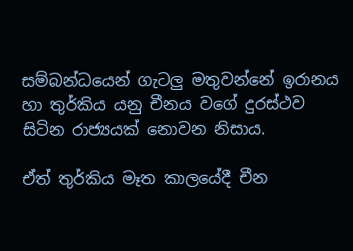සම්බන්ධයෙන් ගැටලු මතුවන්නේ ඉරානය හා තුර්කිය යනු චීනය වගේ දුරස්ථව සිටින රාජ්‍යයක් නොවන නිසාය.

ඒත් තුර්කිය මෑත කාලයේදී චීන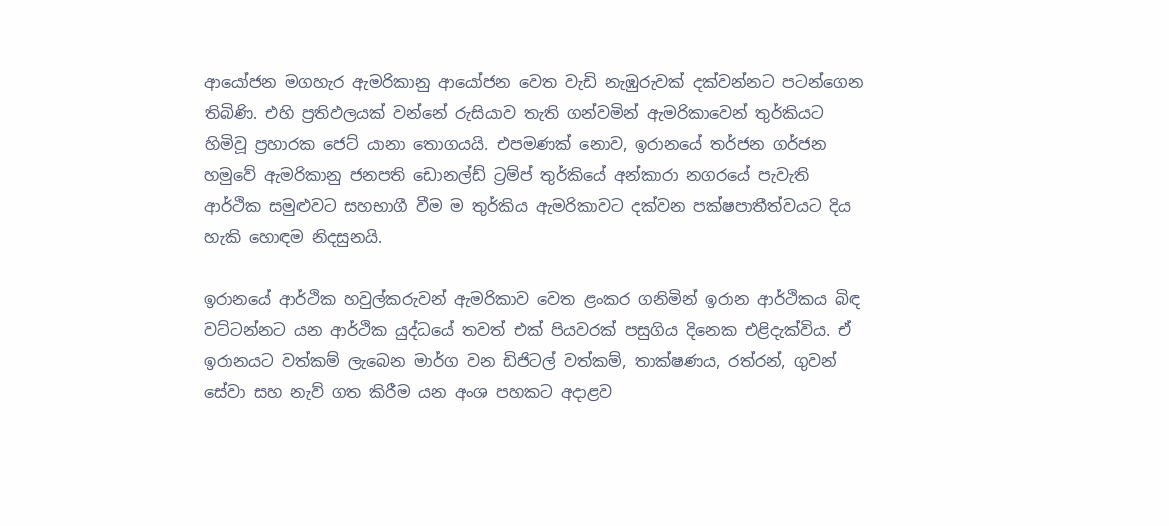ආයෝජන මගහැර ඇමරිකානු ආයෝජන වෙත වැඩි නැඹුරුවක් දක්වන්නට පටන්ගෙන තිබිණි. එහි ප්‍රතිඵලයක් වන්නේ රුසියාව තැති ගන්වමින් ඇමරිකාවෙන් තුර්කියට හිමිවූ ප්‍රහාරක ජෙට් යානා තොගයයි. එපමණක් නොව, ඉරානයේ තර්ජන ගර්ජන හමුවේ ඇමරිකානු ජනපති ඩොනල්ඩ් ට්‍රම්ප් තුර්කියේ අන්කාරා නගරයේ පැවැති ආර්ථික සමුළුවට සහභාගී වීම ම තුර්කිය ඇමරිකාවට දක්වන පක්ෂපාතීත්වයට දිය හැකි හොඳම නිදසුනයි.

ඉරානයේ ආර්ථික හවුල්කරුවන් ඇමරිකාව වෙත ළංකර ගනිමින් ඉරාන ආර්ථිකය බිඳ වට්ටන්නට යන ආර්ථික යුද්ධයේ තවත් එක් පියවරක් පසුගිය දිනෙක එළිදැක්විය. ඒ ඉරානයට වත්කම් ලැබෙන මාර්ග වන ඩිජිටල් වත්කම්, තාක්ෂණය, රත්රන්, ගුවන් සේවා සහ නැව් ගත කිරීම යන අංශ පහකට අදාළව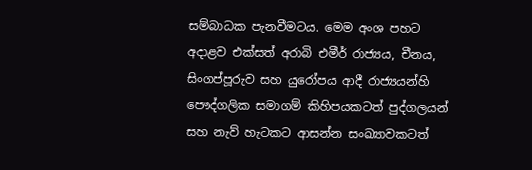සම්බාධක පැනවීමටය. මෙම අංශ පහට අදාළව එක්සත් අරාබි එමීර් රාජ්‍යය, චීනය, සිංගප්පූරුව සහ යුරෝපය ආදී රාජ්‍යයන්හි පෞද්ගලික සමාගම් කිහිපයකටත් පුද්ගලයන් සහ නැව් හැටකට ආසන්න සංඛ්‍යාවකටත්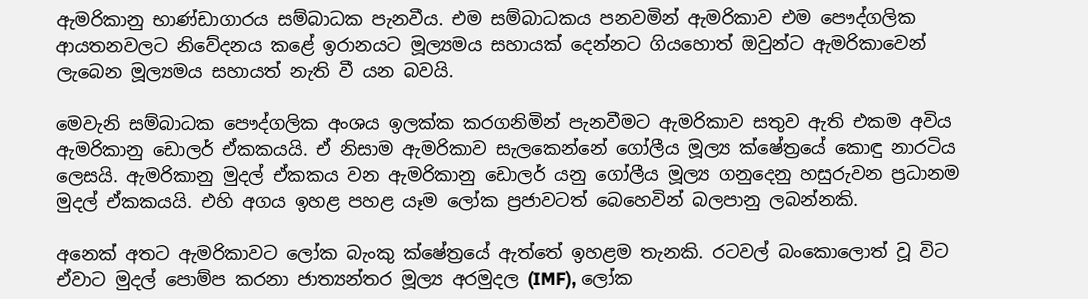ඇමරිකානු භාණ්ඩාගාරය සම්බාධක පැනවීය. එම සම්බාධකය පනවමින් ඇමරිකාව එම පෞද්ගලික ආයතනවලට නිවේදනය කළේ ඉරානයට මූල්‍යමය සහායක් දෙන්නට ගියහොත් ඔවුන්ට ඇමරිකාවෙන් ලැබෙන මූල්‍යමය සහායත් නැති වී යන බවයි.

මෙවැනි සම්බාධක පෞද්ගලික අංශය ඉලක්ක කරගනිමින් පැනවීමට ඇමරිකාව සතුව ඇති එකම අවිය ඇමරිකානු ඩොලර් ඒකකයයි. ඒ නිසාම ඇමරිකාව සැලකෙන්නේ ගෝලීය මූල්‍ය ක්ෂේත්‍රයේ කොඳු නාරටිය ලෙසයි. ඇමරිකානු මුදල් ඒකකය වන ඇමරිකානු ඩොලර් යනු ගෝලීය මූල්‍ය ගනුදෙනු හසුරුවන ප්‍රධානම මුදල් ඒකකයයි. එහි අගය ඉහළ පහළ යෑම ලෝක ප්‍රජාවටත් බෙහෙවින් බලපානු ලබන්නකි.

අනෙක් අතට ඇමරිකාවට ලෝක බැංකු ක්ෂේත්‍රයේ ඇත්තේ ඉහළම තැනකි. රටවල් බංකොලොත් වූ විට ඒවාට මුදල් පොම්ප කරනා ජාත්‍යන්තර මූල්‍ය අරමුදල (IMF), ලෝක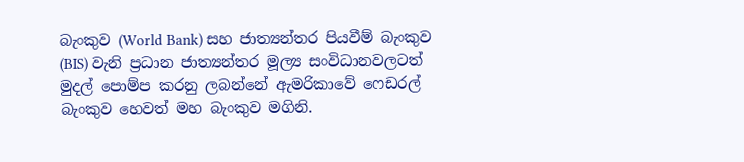බැංකුව (World Bank) සහ ජාත්‍යන්තර පියවීම් බැංකුව (BIS) වැනි ප්‍රධාන ජාත්‍යන්තර මූල්‍ය සංවිධානවලටත් මුදල් පොම්ප කරනු ලබන්නේ ඇමරිකාවේ ෆෙඩරල් බැංකුව හෙවත් මහ බැංකුව මගිනි.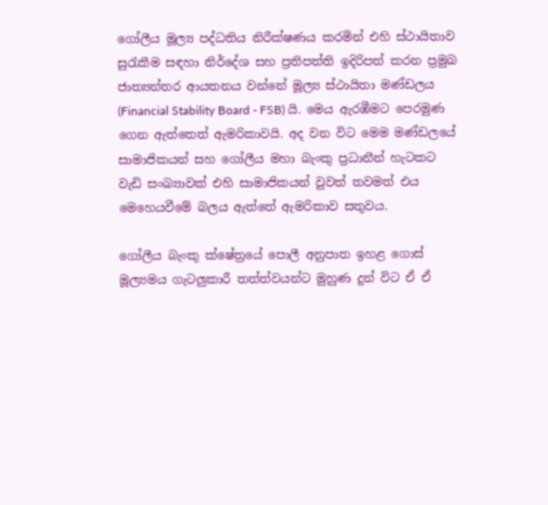ගෝලීය මූල්‍ය පද්ධතිය නිරීක්ෂණය කරමින් එහි ස්ථායිතාව සුරැකීම සඳහා නිර්දේශ සහ ප්‍රතිපත්ති ඉදිරිපත් කරන ප්‍රමුඛ ජාත්‍යන්තර ආයතනය වන්නේ මූල්‍ය ස්ථායිතා මණ්ඩලය (Financial Stability Board - FSB) යි. මෙය ඇරඹීමට පෙරමුණ ගෙන ඇත්තෙත් ඇමරිකාවයි. අද වන විට මෙම මණ්ඩලයේ සාමාජිකයන් සහ ගෝලීය මහා බැංකු ප්‍රධානීන් හැටකට වැඩි සංඛ්‍යාවක් එහි සාමාජිකයන් වුවත් තවමත් එය මෙහෙයවීමේ බලය ඇත්තේ ඇමරිකාව සතුවය.

ගෝලීය බැංකු ක්ෂේත්‍රයේ පොලී අනුපාත ඉහළ ගොස් මූල්‍යමය ගැටලුකාරී තත්ත්වයන්ට මුහුණ දුන් විට ඒ ඒ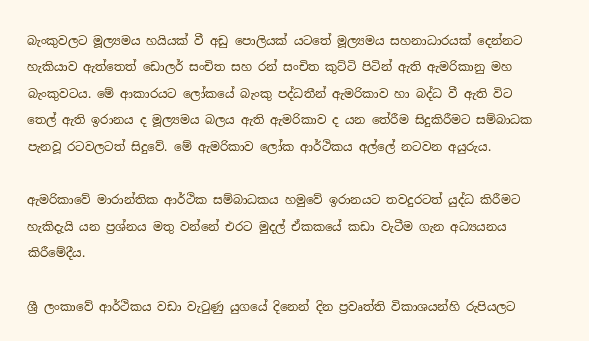බැංකුවලට මූල්‍යමය හයියක් වී අඩු පොලියක් යටතේ මූල්‍යමය සහනාධාරයක් දෙන්නට හැකියාව ඇත්තෙත් ඩොලර් සංචිත සහ රන් සංචිත කුට්ටි පිටින් ඇති ඇමරිකානු මහ බැංකුවටය. මේ ආකාරයට ලෝකයේ බැංකු පද්ධතීන් ඇමරිකාව හා බද්ධ වී ඇති විට තෙල් ඇති ඉරානය ද මූල්‍යමය බලය ඇති ඇමරිකාව ද යන තේරීම සිදුකිරීමට සම්බාධක පැනවූ රටවලටත් සිදුවේ. මේ ඇමරිකාව ලෝක ආර්ථිකය අල්ලේ නටවන අයුරුය.

ඇමරිකාවේ මාරාන්තික ආර්ථික සම්බාධකය හමුවේ ඉරානයට තවදුරටත් යුද්ධ කිරීමට හැකිදැයි යන ප්‍රශ්නය මතු වන්නේ එරට මුදල් ඒකකයේ කඩා වැටීම ගැන අධ්‍යයනය කිරීමේදීය.

ශ්‍රී ලංකාවේ ආර්ථිකය වඩා වැටුණු යුගයේ දිනෙන් දින ප්‍රවෘත්ති විකාශයන්හි රුපියලට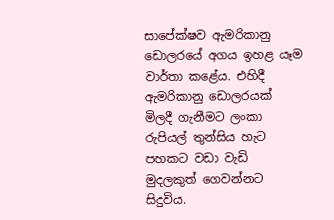සාපේක්ෂව ඇමරිකානු ඩොලරයේ අගය ඉහළ යෑම වාර්තා කළේය. එහිදී ඇමරිකානු ඩොලරයක් මිලදී ගැනීමට ලංකා රුපියල් තුන්සිය හැට පහකට වඩා වැඩි මුදලකුත් ගෙවන්නට සිදුවිය.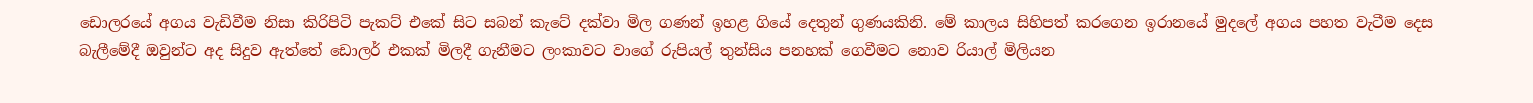ඩොලරයේ අගය වැඩිවීම නිසා කිරිපිටි පැකට් එකේ සිට සබන් කැටේ දක්වා මිල ගණන් ඉහළ ගියේ දෙතුන් ගුණයකිනි. මේ කාලය සිහිපත් කරගෙන ඉරානයේ මුදලේ අගය පහත වැටීම දෙස බැලීමේදී ඔවුන්ට අද සිදුව ඇත්තේ ඩොලර් එකක් මිලදී ගැනීමට ලංකාවට වාගේ රුපියල් තුන්සිය පනහක් ගෙවීමට නොව රියාල් මිලියන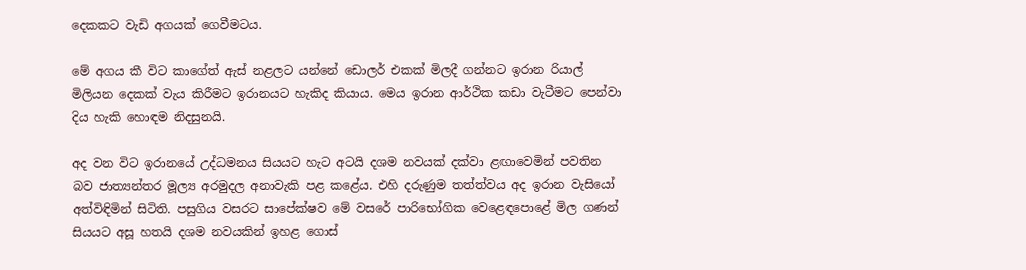දෙකකට වැඩි අගයක් ගෙවීමටය.

මේ අගය කී විට කාගේත් ඇස් නළලට යන්නේ ඩොලර් එකක් මිලදී ගන්නට ඉරාන රියාල් මිලියන දෙකක් වැය කිරීමට ඉරානයට හැකිද කියාය. මෙය ඉරාන ආර්ථික කඩා වැටීමට පෙන්වා දිය හැකි හොඳම නිදසුනයි.

අද වන විට ඉරානයේ උද්ධමනය සියයට හැට අටයි දශම නවයක් දක්වා ළඟාවෙමින් පවතින බව ජාත්‍යන්තර මූල්‍ය අරමුදල අනාවැකි පළ කළේය. එහි දරුණුම තත්ත්වය අද ඉරාන වැසියෝ අත්විඳිමින් සිටිති. පසුගිය වසරට සාපේක්ෂව මේ වසරේ පාරිභෝගික වෙළෙඳපොළේ මිල ගණන් සියයට අසූ හතයි දශම නවයකින් ඉහළ ගොස්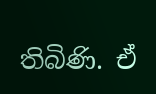තිබිණි. ඒ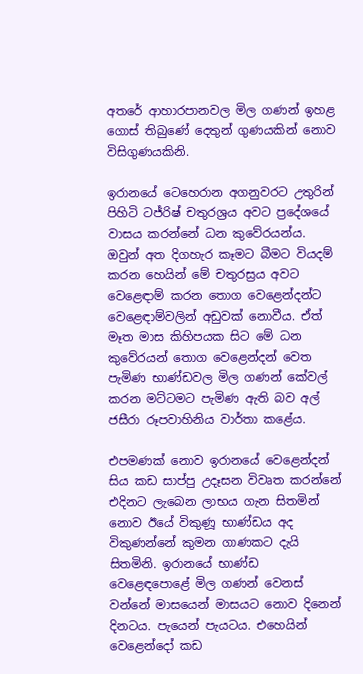අතරේ ආහාරපානවල මිල ගණන් ඉහළ ගොස් තිබුණේ දෙතුන් ගුණයකින් නොව විසිගුණයකිනි.

ඉරානයේ ටෙහෙරාන අගනුවරට උතුරින් පිහිටි ටජ්රිෂ් චතුරශ්‍රය අවට ප්‍රදේශයේ වාසය කරන්නේ ධන කුවේරයන්ය. ඔවුන් අත දිගහැර කෑමට බීම‍ට වියදම් කරන හෙයින් මේ චතුරස්‍රය අවට වෙළෙඳාම් කරන තොග වෙළෙන්දන්ට වෙළෙඳාම්වලින් අඩුවක් නොවීය. ඒත් මෑත මාස කිහිපයක සිට මේ ධන කුවේරයන් තොග වෙළෙන්දන් වෙත පැමිණ භාණ්ඩවල මිල ගණන් කේවල් කරන මට්ටමට පැමිණ ඇති බව අල් ජසීරා රූපවාහිනිය වාර්තා කළේය.

එපමණක් නොව ඉරානයේ වෙළෙන්දන් සිය කඩ සාප්පු උදෑසන විවෘත කරන්නේ එදිනට ලැබෙන ලාභය ගැන සිතමින් නොව ඊයේ විකුණූ භාණ්ඩය අද විකුණන්නේ කුමන ගාණකට දැයි සිතමිනි. ඉරානයේ භාණ්ඩ වෙළෙඳපොළේ මිල ගණන් වෙනස් වන්නේ මාසයෙන් මාසයට නොව දිනෙන් දිනටය. පැයෙන් පැයටය. එහෙයින් වෙළෙන්දෝ කඩ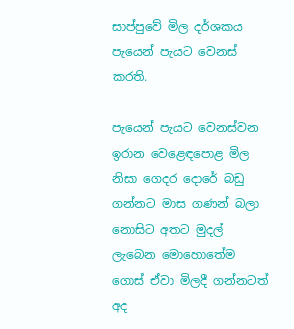සාප්පුවේ මිල දර්ශකය පැයෙන් පැයට වෙනස් කරති.

පැයෙන් පැයට වෙනස්වන ඉරාන වෙළෙඳපොළ මිල නිසා ගෙදර දොරේ බඩු ගන්නට මාස ගණන් බලා නොසිට අතට මුදල් ලැබෙන මොහොතේම ගොස් ඒවා මිලදී ගන්නටත් අද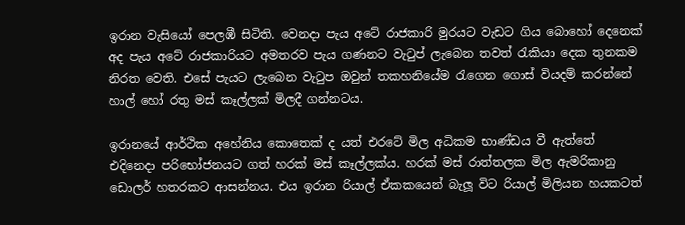ඉරාන වැසියෝ පෙලඹී සිටිති. වෙනදා පැය අටේ රාජකාරි මුරයට වැඩට ගිය බොහෝ දෙනෙක් අද පැය අටේ රාජකාරියට අමතරව පැය ගණනට වැටුප් ලැබෙන තවත් රැකියා දෙක තුනකම නිරත වෙති. එසේ පැයට ලැබෙන වැටුප ඔවුන් තකහනියේම රැගෙන ගොස් වියදම් කරන්නේ හාල් හෝ රතු මස් කෑල්ලක් මිලදී ගන්නටය.

ඉරානයේ ආර්ථික අහේනිය කොතෙක් ද යත් එරටේ මිල අධිකම භාණ්ඩය වී ඇත්තේ එදිනෙදා පරිභෝජනයට ගත් හරක් මස් කෑල්ලක්ය. හරක් මස් රාත්තලක මිල ඇමරිකානු ඩොලර් හතරකට ආසන්නය. එය ඉරාන රියාල් ඒකකයෙන් බැලූ විට රියාල් මිලියන හයකටත්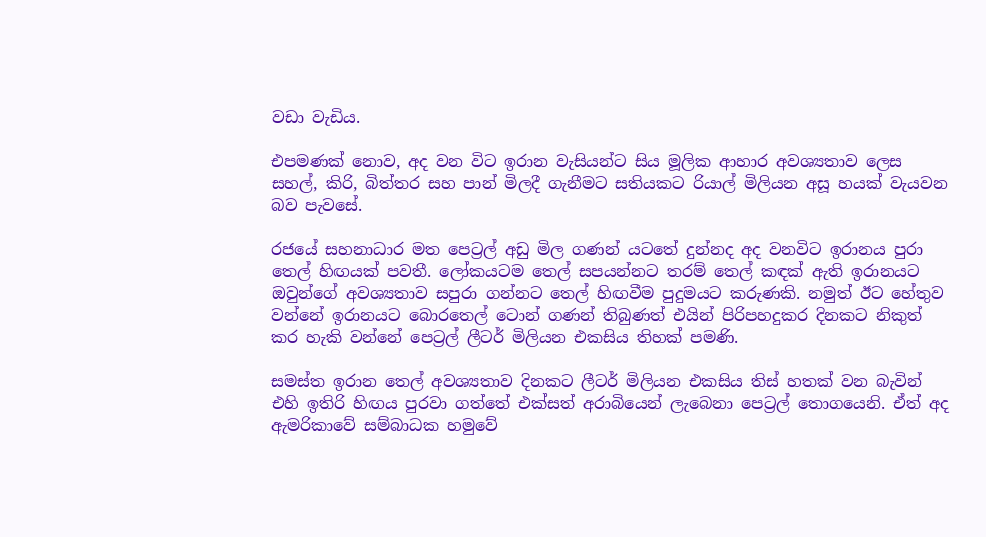වඩා වැඩිය.

එපමණක් නොව, අද වන විට ඉරාන වැසියන්ට සිය මූලික ආහාර අවශ්‍යතාව ලෙස සහල්, කිරි, බිත්තර සහ පාන් මිලදී ගැනීමට සතියකට රියාල් මිලියන අසූ හයක් වැයවන බව පැවසේ.

රජයේ සහනාධාර මත පෙට්‍රල් අඩු මිල ගණන් යටතේ දුන්නද අද වනවිට ඉරානය පුරා තෙල් හිඟයක් පවතී. ලෝකයටම තෙල් සපයන්නට තරම් තෙල් කඳක් ඇති ඉරානයට ඔවුන්ගේ අවශ්‍යතාව සපුරා ගන්නට තෙල් හිඟවීම පුදුමයට කරුණකි. නමුත් ඊට හේතුව වන්නේ ඉරානයට බොරතෙල් ටොන් ගණන් තිබුණත් එයින් පිරිපහදුකර දිනකට නිකුත් කර හැකි වන්නේ පෙට්‍රල් ලීටර් මිලියන එකසිය තිහක් පමණි.

සමස්ත ඉරාන තෙල් අවශ්‍යතාව දිනකට ලීටර් මිලියන එකසිය තිස් හතක් වන බැවින් එහි ඉතිරි හිඟය පුරවා ගත්තේ එක්සත් අරාබියෙන් ලැබෙනා පෙට්‍රල් තොගයෙනි. ඒත් අද ඇමරිකාවේ සම්බාධක හමුවේ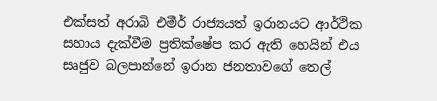එක්සත් අරාබි එමීර් රාජ්‍යයත් ඉරානයට ආර්ථික සහාය දැක්වීම ප්‍රතික්ෂේප කර ඇති හෙයින් එය සෘජුව බලපාන්නේ ඉරාන ජනතාවගේ තෙල්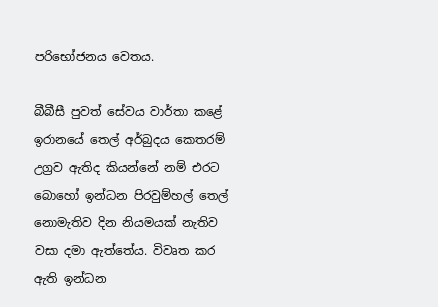පරිභෝජනය වෙතය.

බීබීසී පුවත් සේවය වාර්තා කළේ ඉරානයේ තෙල් අර්බුදය කෙතරම් උග්‍රව ඇතිද කියන්නේ නම් එරට බොහෝ ඉන්ධන පිරවුම්හල් තෙල් නොමැතිව දින නියමයක් නැතිව වසා දමා ඇත්තේය. විවෘත කර ඇති ඉන්ධන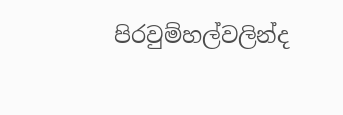පිරවුම්හල්වලින්ද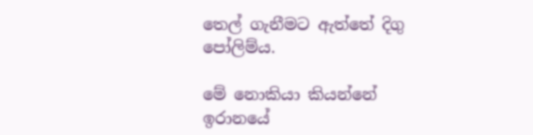තෙල් ගැනීමට ඇත්තේ දිගු පෝලිම්ය.

මේ නොකියා කියන්නේ ඉරානයේ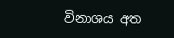විනාශය අත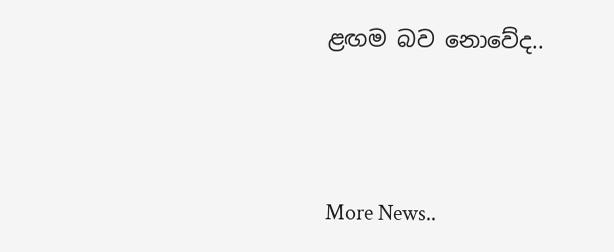ළඟම බව නොවේද..




More News..